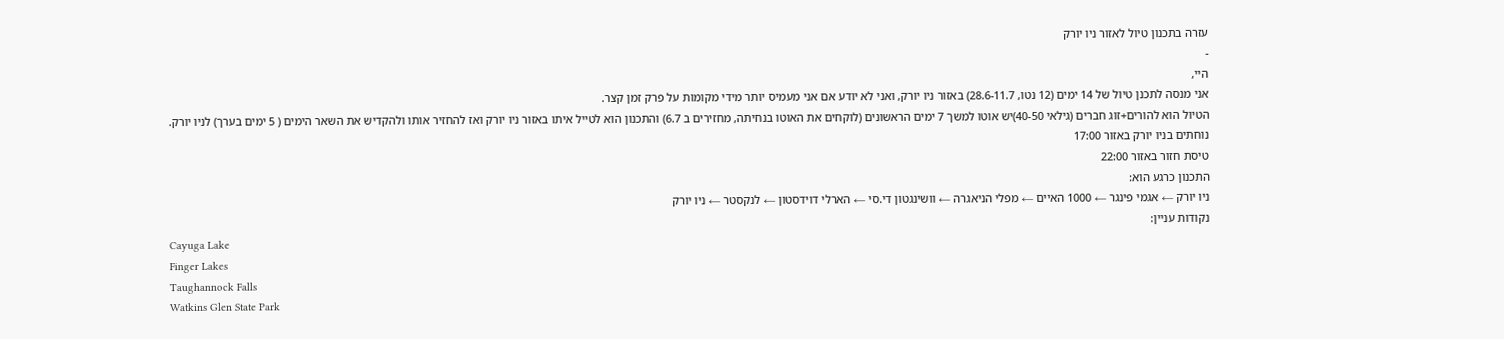עזרה בתכנון טיול לאזור ניו יורק
-
היי,
אני מנסה לתכנן טיול של 14 ימים (12 נטו, 28.6-11.7) באזור ניו יורק, ואני לא יודע אם אני מעמיס יותר מידי מקומות על פרק זמן קצר.
הטיול הוא להורים+זוג חברים (גילאי 40-50)יש אוטו למשך 7 ימים הראשונים (לוקחים את האוטו בנחיתה, מחזירים ב 6.7) והתכנון הוא לטייל איתו באזור ניו יורק ואז להחזיר אותו ולהקדיש את השאר הימים ( 5 ימים בערך) לניו יורק.
נוחתים בניו יורק באזור 17:00
טיסת חזור באזור 22:00
התכנון כרגע הוא:
ניו יורק ← אגמי פינגר ← 1000 האיים ← מפלי הניאגרה ← וושינגטון די.סי ← הארלי דוידסטון ← לנקסטר ← ניו יורק
נקודות עניין:
Cayuga Lake
Finger Lakes
Taughannock Falls
Watkins Glen State Park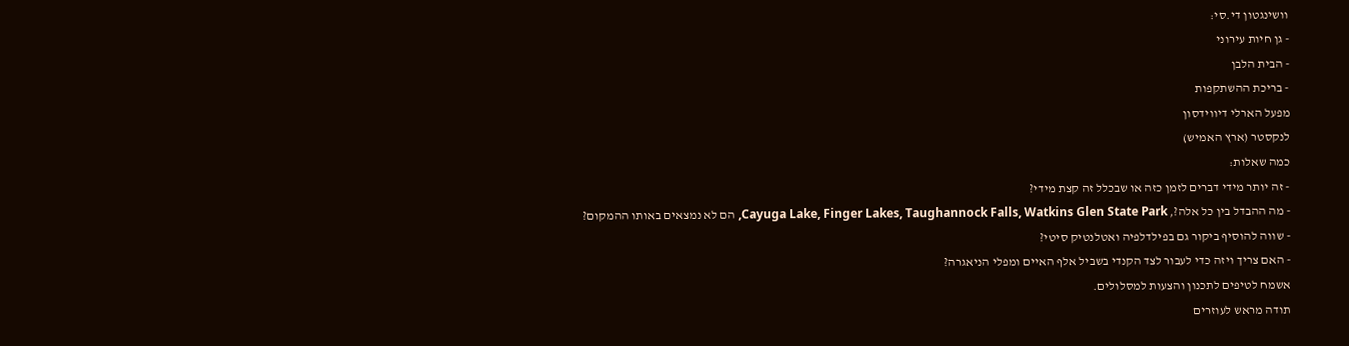וושינגטון די.סי:
- גן חיות עירוני
- הבית הלבן
- בריכת ההשתקפות
מפעל הארלי דיווידסון
לנקסטר (ארץ האמיש)
כמה שאלות:
- זה יותר מידי דברים לזמן כזה או שבכלל זה קצת מידי?
- מה ההבדל בין כל אלה?, Cayuga Lake, Finger Lakes, Taughannock Falls, Watkins Glen State Park, הם לא נמצאים באותו ההמקום?
- שווה להוסיף ביקור גם בפילדלפיה ואטלנטיק סיטי?
- האם צריך ויזה כדי לעבור לצד הקנדי בשביל אלף האיים ומפלי הניאגרה?
אשמח לטיפים לתכנון והצעות למסלולים.
תודה מראש לעוזרים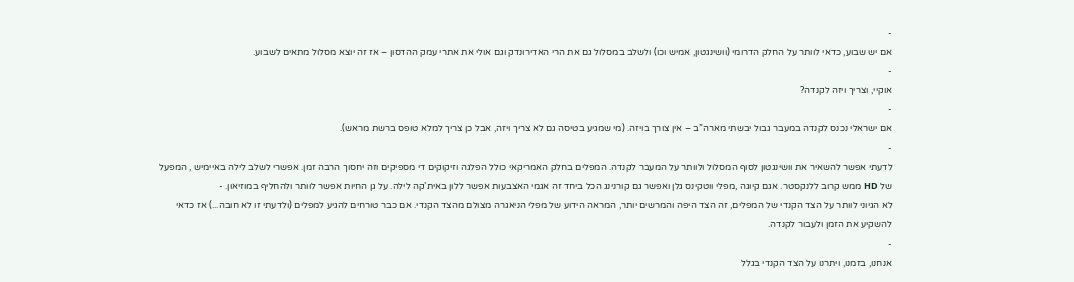-
אם יש שבוע, כדאי לוותר על החלק הדרומי (וושינגטון, אמיש וכו) ולשלב במסלול גם את הרי האדירונדק וגם אולי את אתרי עמק ההדסון – אז זה יוצא מסלול מתאים לשבוע.
-
אוקיי, וצריך ויזה לקנדה?
-
אם ישראלי נכנס לקנדה במעבר גבול יבשתי מארה”ב – אין צורך בויזה. (מי שמגיע בטיסה גם לא צריך ויזה, אבל כן צריך למלא טופס ברשת מראש).
-
לדעתי אפשר להשאיר את וושינגטון לסוף המסלול ולוותר על המעבר לקנדה. המפלים בחלק האמריקאי כולל הפלגה וזיקוקים די מספיקים וזה יחסוך הרבה זמן. אפשרי לשלב לילה באיימיש , המפעל של HD ממש קרוב ללנקסטר. אגם קיוגה ,מפלי ווטקינס גלן ואפשר גם קורנינג הכל ביחד זה אגמי האצבעות אפשר ללון באית’קה לילה. על גן החיות אפשר לוותר ולהחליף במוזיאון. -
לא הגיוני לוותר על הצד הקנדי של המפלים, זה הצד היפה והמרשים יותר, המראה הידוע של מפלי הניאגרה מצולם מהצד הקנדי. אם כבר טורחים להגיע למפלים (ולדעתי זו לא חובה...) אז כדאי להשקיע את הזמן ולעבור לקנדה.
-
אנחנו, בזמנו, ויתרנו על הצד הקנדי בגלל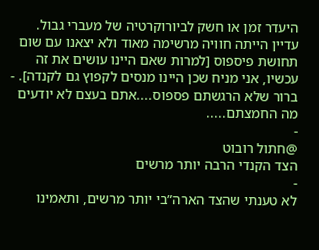היעדר זמן או חשק לביורוקרטיה של מעברי גבול. עדיין הייתה חוויה מרשימה מאוד ולא יצאנו עם שום תחושת פיספוס [למרות שאם היינו עושים את זה עכשיו, אני מניח שכן היינו מנסים לקפוץ גם לקנדה]. -
ברור שלא הרגשתם פספוס....אתם בעצם לא יודעים מה החמצתם.....
-
@חתול רובוט
הצד הקנדי הרבה יותר מרשים
-
לא טענתי שהצד הארה”בי יותר מרשים, ותאמינו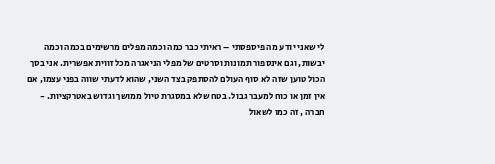לי שאני יודע מה פיספסתי – ראיתי כבר כמה וכמה מפלים מרשימים בכמה וכמה יבשות, וגם אינספור תמונות וסרטים של מפלי הניאגרה מכל זווית אפשרית. אני בסך הכול טוען שזה לא סוף העולם להסתפק בצד השני, שהוא לדעתי שווה בפני עצמו, אם אין זמן או כוח למעבר גבול. בטח שלא במסגרת טיול ממושך וגדוש באטרקציות. -
חברה , זה כמו לשאול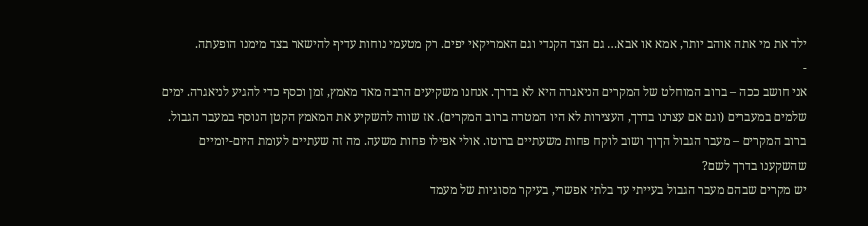ילד את מי אתה אוהב יותר, אמא או אבא… גם הצד הקנדי וגם האמריקאי יפים. רק מטעמי נוחות עדיף להישאר בצד מימנו הופעתה.
-
אני חושב ככה – ברוב המוחלט של המקרים הניאגרה היא לא בדרך. אנחנו משקיעים הרבה מאד מאמץ, זמן וכסף כדי להגיע לניאגרה. ימים שלמים במעברים (וגם אם עצרנו בדרך, העצירות לא היו המטרה ברוב המקרים). אז שווה להשקיע את המאמץ הקטן הנוסף במעבר הגבול.
ברוב המקרים – מעבר הגבול הךוך ושוב לוקח פחות משעתיים ברוטו. אולי אפילו פחות משעה. מה זה שעתיים לעומת היום-יומיים שהשקענו בדרך לשם?
יש מקרים שבהם מעבר הגבול בעייתי עד בלתי אפשרי, בעיקר מסוגיות של מעמד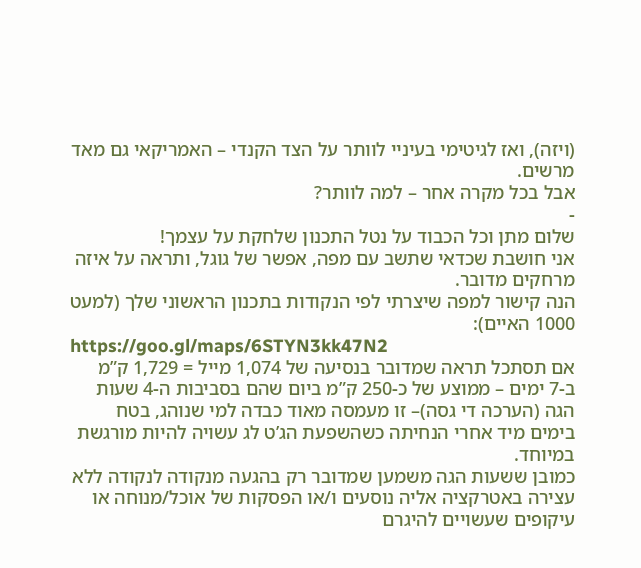(ויזה), ואז לגיטימי בעיניי לוותר על הצד הקנדי – האמריקאי גם מאד מרשים.
אבל בכל מקרה אחר – למה לוותר?
-
שלום מתן וכל הכבוד על נטל התכנון שלחקת על עצמך!
אני חושבת שכדאי שתשב עם מפה, אפשר של גוגל, ותראה על איזה מרחקים מדובר.
הנה קישור למפה שיצרתי לפי הנקודות בתכנון הראשוני שלך (למעט 1000 האיים):
https://goo.gl/maps/6STYN3kk47N2
אם תסתכל תראה שמדובר בנסיעה של 1,074 מייל = 1,729 ק”מ ב-7 ימים – ממוצע של כ-250 ק”מ ביום שהם בסביבות ה-4 שעות הגה (הערכה די גסה)– זו מעמסה מאוד כבדה למי שנוהג, בטח בימים מיד אחרי הנחיתה כשהשפעת הג’ט לג עשויה להיות מורגשת במיוחד.
כמובן ששעות הגה משמען שמדובר רק בהגעה מנקודה לנקודה ללא עצירה באטרקציה אליה נוסעים ו/או הפסקות של אוכל/מנוחה או עיקופים שעשויים להיגרם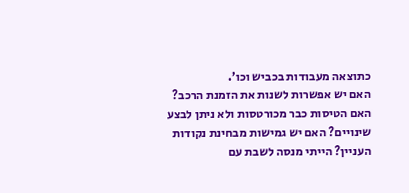כתוצאה מעבודות בכביש וכו’.
האם יש אפשרות לשנות את הזמנת הרכב? האם הטיסות כבר מכורטסות ולא ניתן לבצע שינויים? האם יש גמישות מבחינת נקודות העניין? הייתי מנסה לשבת עם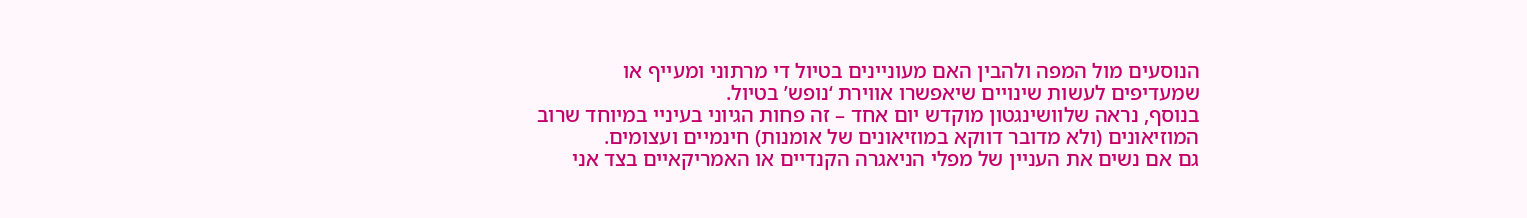הנוסעים מול המפה ולהבין האם מעוניינים בטיול די מרתוני ומעייף או שמעדיפים לעשות שינויים שיאפשרו אווירת ‘נופש’ בטיול.
בנוסף, נראה שלוושינגטון מוקדש יום אחד – זה פחות הגיוני בעיניי במיוחד שרוב המוזיאונים (ולא מדובר דווקא במוזיאונים של אומנות) חינמיים ועצומים.
גם אם נשים את העניין של מפלי הניאגרה הקנדיים או האמריקאיים בצד אני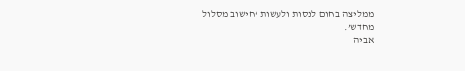ממליצה בחום לנסות ולעשות ‘חישוב מסלול מחדש’.
אביה